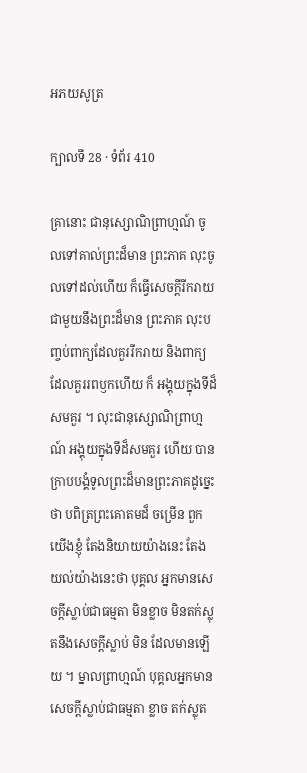អភយសូត្រ

ក្បាលទី 28 · ទំព័រ 410

គ្រានោះ ជានុស្សោណិព្រាហ្មណ៍ ចូលទៅគាល់ព្រះដ៏មាន ព្រះភាគ លុះចូលទៅដល់ហើយ ក៏ធ្វើសេចក្តីរីករាយជាមួយនឹងព្រះដ៏មាន ព្រះភាគ លុះបញ្ចប់ពាក្យដែលគួររីករាយ និងពាក្យដែលគួររពឫកហើយ ក៏ អង្គុយក្នុងទីដ៏សមគួរ ។ លុះជានុស្សោណិព្រាហ្មណ៍ អង្គុយក្នុងទីដ៏សមគួរ ហើយ បានក្រាបបង្គំទូលព្រះដ៏មានព្រះភាគដូច្នេះថា បពិត្រព្រះគោតមដ៏ ចម្រើន ពួកយើងខ្ញុំ តែងនិយាយយ៉ាងនេះ តែងយល់យ៉ាងនេះថា បុគ្គល អ្នកមានសេចក្តីស្លាប់ជាធម្មតា មិនខ្លាច មិនតក់ស្លុតនឹងសេចក្តីស្លាប់ មិន ដែលមានឡើយ ។ ម្នាលព្រាហ្មណ៍ បុគ្គលអ្នកមានសេចក្តីស្លាប់ជាធម្មតា ខ្លាច តក់ស្លុត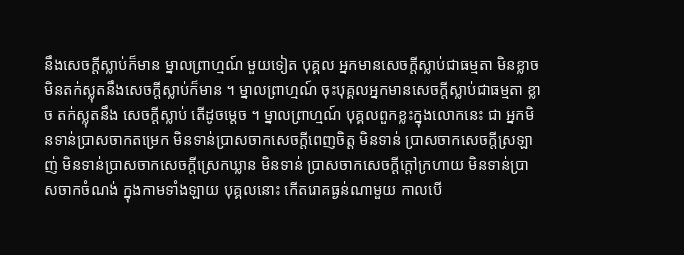នឹងសេចក្តីស្លាប់ក៏មាន ម្នាលព្រាហ្មណ៍ មួយទៀត បុគ្គល អ្នកមានសេចក្តីស្លាប់ជាធម្មតា មិនខ្លាច មិនតក់ស្លុតនឹងសេចក្តីស្លាប់ក៏មាន ។ ម្នាលព្រាហ្មណ៍ ចុះបុគ្គលអ្នកមានសេចក្តីស្លាប់ជាធម្មតា ខ្លាច តក់ស្លុតនឹង សេចក្តីស្លាប់ តើដូចម្តេច ។ ម្នាលព្រាហ្មណ៍ បុគ្គលពួកខ្លះក្នុងលោកនេះ ជា អ្នកមិនទាន់ប្រាសចាកតម្រេក មិនទាន់ប្រាសចាកសេចក្តីពេញចិត្ត មិនទាន់ ប្រាសចាកសេចក្តីស្រឡាញ់ មិនទាន់ប្រាសចាកសេចក្តីស្រេកឃ្លាន មិនទាន់ ប្រាសចាកសេចក្តីក្តៅក្រហាយ មិនទាន់ប្រាសចាកចំណង់ ក្នុងកាមទាំងឡាយ បុគ្គលនោះ កើតរោគធ្ងន់ណាមួយ កាលបើ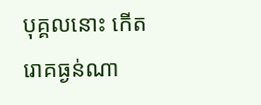បុគ្គលនោះ កើតរោគធ្ងន់ណា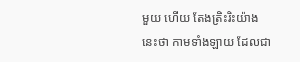មួយ ហើយ តែងត្រិះរិះយ៉ាងនេះថា កាមទាំងឡាយ ដែលជា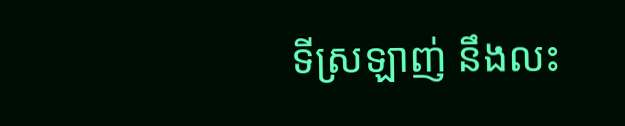ទីស្រឡាញ់ នឹងលះ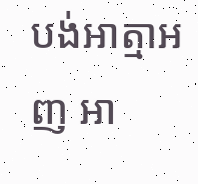បង់អាត្មាអញ អា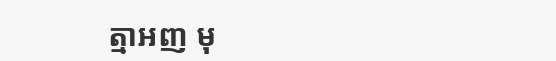ត្មាអញ មុ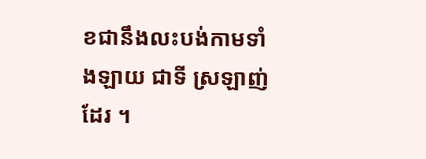ខជានឹងលះបង់កាមទាំងឡាយ ជាទី ស្រឡាញ់ដែរ ។